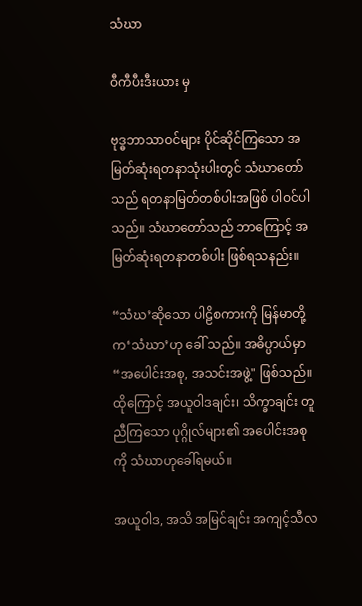သံဃာ

ဝီကီပီးဒီးယား မှ

ဗုဒ္ဓဘာသာဝင်များ ပိုင်ဆိုင်ကြသော အမြတ်ဆုံးရတနာသုံးပါးတွင် သံဃာတော်သည် ရတနာမြတ်တစ်ပါးအဖြစ် ပါဝင်ပါသည်။ သံဃာတော်သည် ဘာကြောင့် အမြတ်ဆုံးရတနာတစ်ပါး ဖြစ်ရသနည်း။

“သံဃ’ဆိုသော ပါဠိစကားကို မြန်မာတို့က‘သံဃာ’ဟု ခေါ် သည်။ အဓိပ္ပာယ်မှာ “အပေါင်းအစု, အသင်းအဖွဲ့" ဖြစ်သည်။ ထိုကြောင့် အယူဝါဒချင်း၊ သိက္ခာချင်း တူညီကြသော ပုဂ္ဂိုလ်များ၏ အပေါင်းအစုကို သံဃာဟုခေါ်ရမယ်။

အယူဝါဒ, အသိ အမြင်ချင်း အကျင့်သီလ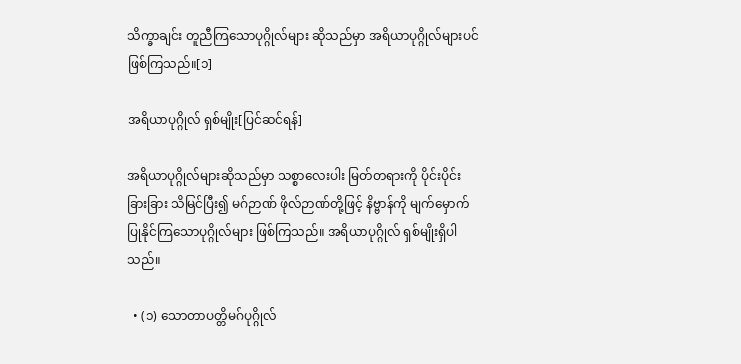သိက္ခာချင်း တူညီကြသောပုဂ္ဂိုလ်များ ဆိုသည်မှာ အရိယာပုဂ္ဂိုလ်များပင် ဖြစ်ကြသည်။[၁]

အရိယာပုဂ္ဂိုလ် ရှစ်မျိုး[ပြင်ဆင်ရန်]

အရိယာပုဂ္ဂိုလ်များဆိုသည်မှာ သစ္စာလေးပါး မြတ်တရားကို ပိုင်းပိုင်းခြားခြား သိမြင်ပြီး၍ မဂ်ဉာဏ် ဖိုလ်ဉာဏ်တို့ဖြင့် နိဗ္ဗာန်ကို မျက်မှောက်ပြုနိုင်ကြသောပုဂ္ဂိုလ်များ ဖြစ်ကြသည်။ အရိယာပုဂ္ဂိုလ် ရှစ်မျိုးရှိပါသည်။

  • (၁) သောတာပတ္တိမဂ်ပုဂ္ဂိုလ်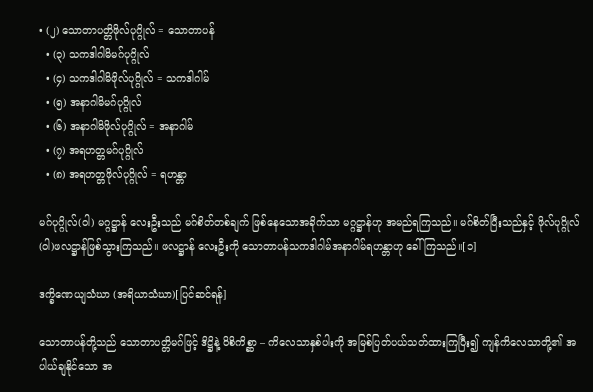• (၂) သောတာပတ္တိဖိုလ်ပုဂ္ဂိုလ် = သောတာပန်
  • (၃) သကဒါဂါမိမဂ်ပုဂ္ဂိုလ်
  • (၄) သကဒါဂါမိဖိုလ်ပုဂ္ဂိုလ် = သကဒါဂါမ်
  • (၅) အနာဂါမိမဂ်ပုဂ္ဂိုလ်
  • (၆) အနာဂါမိဖိုလ်ပုဂ္ဂိုလ် = အနာဂါမ်
  • (၇) အရဟတ္တမဂ်ပုဂ္ဂိုလ်
  • (၈) အရဟတ္တဖိုလ်ပုဂ္ဂိုလ် = ရဟန္တာ

မဂ်ပုဂ္ဂိုလ်(ဝါ) မဂ္ဂဋ္ဌာန် လေးဦးသည် မဂ်စိတ်တစ်ချက် ဖြစ်နေသောအခိုက်သာ မဂ္ဂဋ္ဌာန်ဟု အမည်ရကြသည်။ မဂ်စိတ်ပြီးသည်နှင့် ဖိုလ်ပုဂ္ဂိုလ်(ဝါ)ဖလဋ္ဌာန်ဖြစ်သွားကြသည်။ ဖလဋ္ဌာန် လေးဦးကို သောတာပန်သကဒါဂါမ်အနာဂါမ်ရဟန္တာဟု ခေါ်ကြသည်။[၁]

ဒက္ခိဏေယျသံဃာ (အရိယာသံဃာ)[ပြင်ဆင်ရန်]

သောတာပန်တို့သည် သောတာပတ္တိမဂ်ဖြင့် ဒိဋ္ဌိနဲ့ ဝိစိကိစ္ဆာ – ကိလေသာနှစ်ပါးကို အမြစ်ပြတ်ပယ်သတ်ထားကြပြီး၍ ကျန်ကိလေသာတို့၏ အပါယ်ချနိုင်သော အ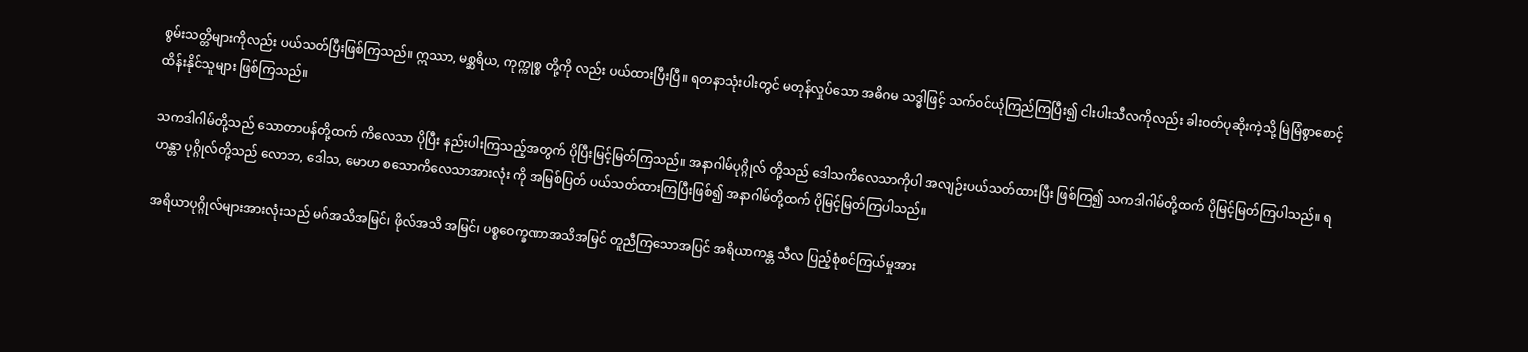စွမ်းသတ္တိများကိုလည်း ပယ်သတ်ပြီးဖြစ်ကြသည်။ ဣဿာ, မစ္ဆရိယ, ကုက္ကုစ္စ တို့ကို လည်း ပယ်ထားပြီးပြီ။ ရတနာသုံးပါးတွင် မတုန်လှုပ်သော အဓိဂမ သဒ္ဓါဖြင့် သက်ဝင်ယုံကြည်ကြပြီး၍ ငါးပါးသီလကိုလည်း ခါးဝတ်ပုဆိုးကဲ့သို့ မြဲမြံစွာစောင့်ထိန်းနိုင်သူများ ဖြစ်ကြသည်။

သကဒါဂါမ်တို့သည် သောတာပန်တို့ထက် ကိလေသာ ပိုပြီး နည်းပါးကြသည့်အတွက် ပိုပြီးမြင့်မြတ်ကြသည်။ အနာဂါမ်ပုဂ္ဂိုလ် တို့သည် ဒေါသကိလေသာကိုပါ အလျဉ်းပယ်သတ်ထားပြီး ဖြစ်ကြ၍ သကဒါဂါမ်တို့ထက် ပိုမြင့်မြတ်ကြပါသည်။ ရဟန္တာ ပုဂ္ဂိုလ်တို့သည် လောဘ, ဒေါသ, မောဟ စသောကိလေသာအားလုံး ကို အမြစ်ပြတ် ပယ်သတ်ထားကြပြီးဖြစ်၍ အနာဂါမ်တို့ထက် ပိုမြင့်မြတ်ကြပါသည်။

အရိယာပုဂ္ဂိုလ်များအားလုံးသည် မဂ်အသိအမြင်၊ ဖိုလ်အသိ အမြင်၊ ပစ္စဝေက္ခဏာအသိအမြင် တူညီကြသောအပြင် အရိယာကန္တ သီလ ပြည့်စုံစင်ကြယ်မှုအား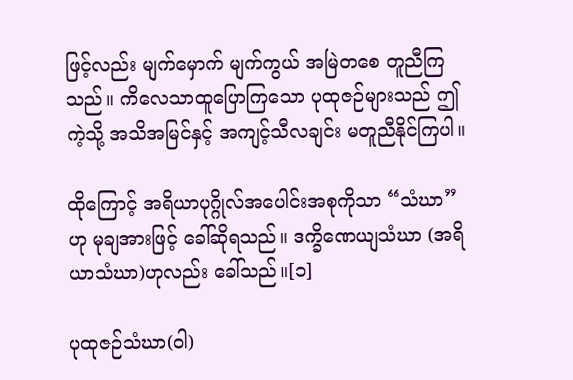ဖြင့်လည်း မျက်မှောက် မျက်ကွယ် အမြဲတစေ တူညီကြသည်။ ကိလေသာထူပြောကြသော ပုထုဇဉ်များသည် ဤကဲ့သို့ အသိအမြင်နှင့် အကျင့်သီလချင်း မတူညီနိုင်ကြပါ။

ထိုကြောင့် အရိယာပုဂ္ဂိုလ်အပေါင်းအစုကိုသာ “သံဃာ”ဟု မုချအားဖြင့် ခေါ်ဆိုရသည်။ ဒက္ခိဏေယျသံဃာ (အရိယာသံဃာ)ဟုလည်း ခေါ်သည်။[၁]

ပုထုဇဉ်သံဃာ(ဝါ)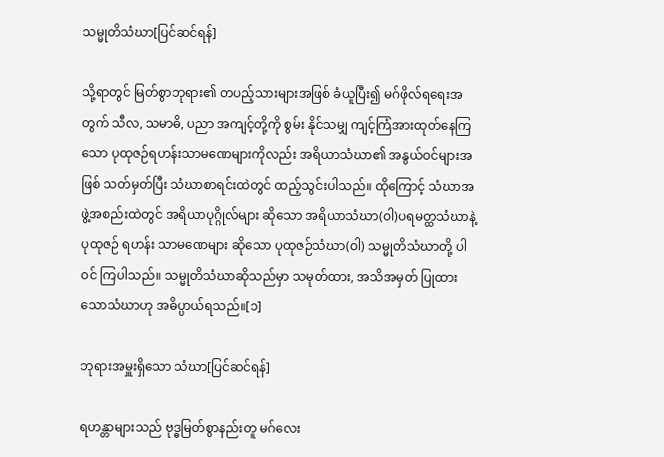သမ္မုတိသံဃာ[ပြင်ဆင်ရန်]

သို့ရာတွင် မြတ်စွာဘုရား၏ တပည့်သားများအဖြစ် ခံယူပြီး၍ မဂ်ဖိုလ်ရရေးအတွက် သီလ, သမာဓိ, ပညာ အကျင့်တို့ကို စွမ်း နိုင်သမျှ ကျင့်ကြံအားထုတ်နေကြသော ပုထုဇဉ်ရဟန်းသာမဏေများကိုလည်း အရိယာသံဃာ၏ အနွယ်ဝင်များအဖြစ် သတ်မှတ်ပြီး သံဃာစာရင်းထဲတွင် ထည့်သွင်းပါသည်။ ထိုကြောင့် သံဃာအဖွဲ့အစည်းထဲတွင် အရိယာပုဂ္ဂိုလ်များ ဆိုသော အရိယာသံဃာ(ဝါ)ပရမတ္ထသံဃာနဲ့ ပုထုဇဉ် ရဟန်း သာမဏေများ ဆိုသော ပုထုဇဉ်သံဃာ(ဝါ) သမ္မုတိသံဃာတို့ ပါဝင် ကြပါသည်။ သမ္မုတိသံဃာဆိုသည်မှာ သမုတ်ထား, အသိအမှတ် ပြုထားသောသံဃာဟု အဓိပ္ပာယ်ရသည်။[၁]

ဘုရားအမှူးရှိသော သံဃာ[ပြင်ဆင်ရန်]

ရဟန္တာများသည် ဗုဒ္ဓမြတ်စွာနည်းတူ မဂ်လေး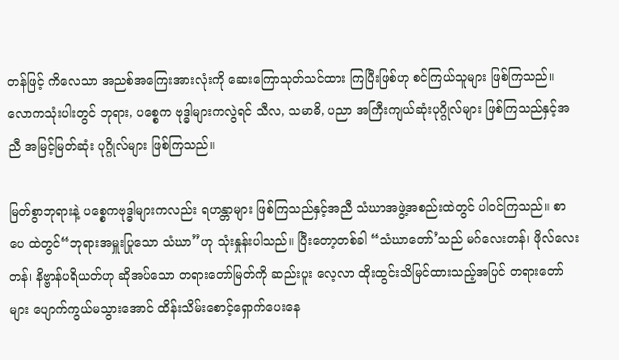တန်ဖြင့် ကိလေသာ အညစ်အကြေးအားလုံးကို ဆေးကြောသုတ်သင်ထား ကြပြီးဖြစ်ဟု စင်ကြယ်သူများ ဖြစ်ကြသည်။ လောကသုံးပါးတွင် ဘုရား, ပစ္စေက ဗုဒ္ဓါများကလွဲရင် သီလ, သမာဓိ, ပညာ အကြီးကျယ်ဆုံးပုဂ္ဂိုလ်များ ဖြစ်ကြသည်နှင့်အညီ အမြင့်မြတ်ဆုံး ပုဂ္ဂိုလ်များ ဖြစ်ကြသည်။

မြတ်စွာဘုရားနဲ့ ပစ္စေကဗုဒ္ဓါများကလည်း ရဟန္တာများ ဖြစ်ကြသည်နှင့်အညီ သံဃာအဖွဲ့အစည်းထဲတွင် ပါဝင်ကြသည်။ စာပေ ထဲတွင်“ဘုရားအမှူးပြုသော သံဃာ”ဟု သုံးနှုန်းပါသည်။ ပြီးတော့တစ်ခါ “သံဃာတော်’သည် မဂ်လေးတန်၊ ဖိုလ်လေးတန်၊ နိဗ္ဗာန်ပရိယတ်ဟု ဆိုအပ်သော တရားတော်မြတ်ကို ဆည်းပူး လေ့လာ ထိုးထွင်းသိမြင်ထားသည့်အပြင် တရားတော်များ ပျောက်ကွယ်မသွားအောင် ထိန်းသိမ်းစောင့်ရှောက်ပေးနေ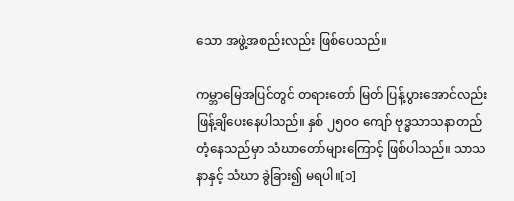သော အဖွဲ့အစည်းလည်း ဖြစ်ပေသည်။

ကမ္ဘာမြေအပြင်တွင် တရားတော် မြတ် ပြန့်ပွားအောင်လည်း ဖြန့်ချိပေးနေပါသည်။ နှစ် ၂၅ဝဝ ကျော် ဗုဒ္ဓသာသနာတည်တံ့နေသည်မှာ သံဃာတော်များကြောင့် ဖြစ်ပါသည်။ သာသနာနှင့် သံဃာ ခွဲခြား၍ မရပါ။[၁]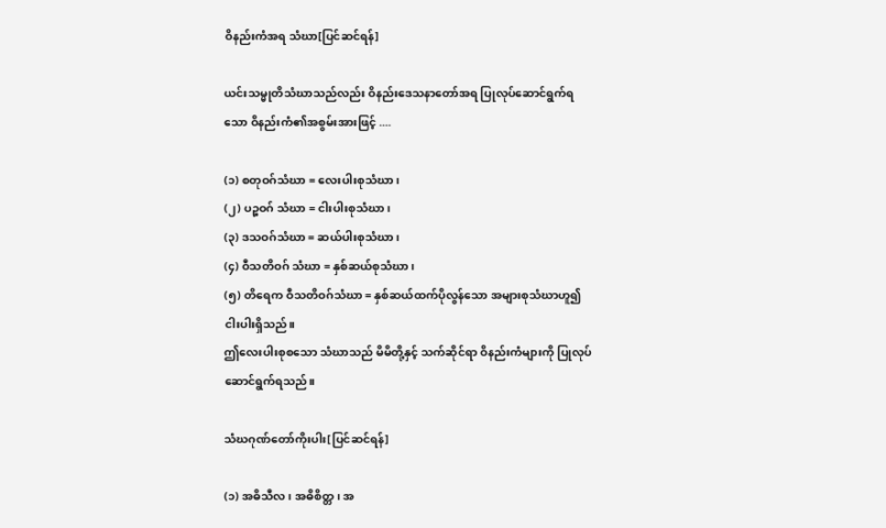ဝိနည်းကံအရ သံဃာ[ပြင်ဆင်ရန်]

ယင်းသမ္မုတိသံဃာသည်လည်း ဝိနည်းဒေသနာတော်အရ ပြုလုပ်ဆောင်ရွက်ရသော ဝိနည်းကံ၏အစွမ်းအားဖြင့် ....

(၁) စတုဝဂ်သံဃာ = လေးပါးစုသံဃာ၊
(၂) ပဉ္စဝဂ် သံဃာ = ငါးပါးစုသံဃာ၊
(၃) ဒသဝဂ်သံဃာ = ဆယ်ပါးစုသံဃာ၊
(၄) ဝီသတိဝဂ် သံဃာ = နှစ်ဆယ်စုသံဃာ၊
(၅) တိရေက ဝီသတိဝဂ်သံဃာ = နှစ်ဆယ်ထက်ပိုလွန်သော အများစုသံဃာဟူ၍ငါးပါးရှိသည်။
ဤလေးပါးစုစသော သံဃာသည် မိမိတို့နှင့် သက်ဆိုင်ရာ ဝိနည်းကံများကို ပြုလုပ်ဆောင်ရွက်ရသည်။

သံဃဂုဏ်တော်ကိုးပါး[ပြင်ဆင်ရန်]

(၁) အဓိသီလ၊ အဓိစိတ္တ၊ အ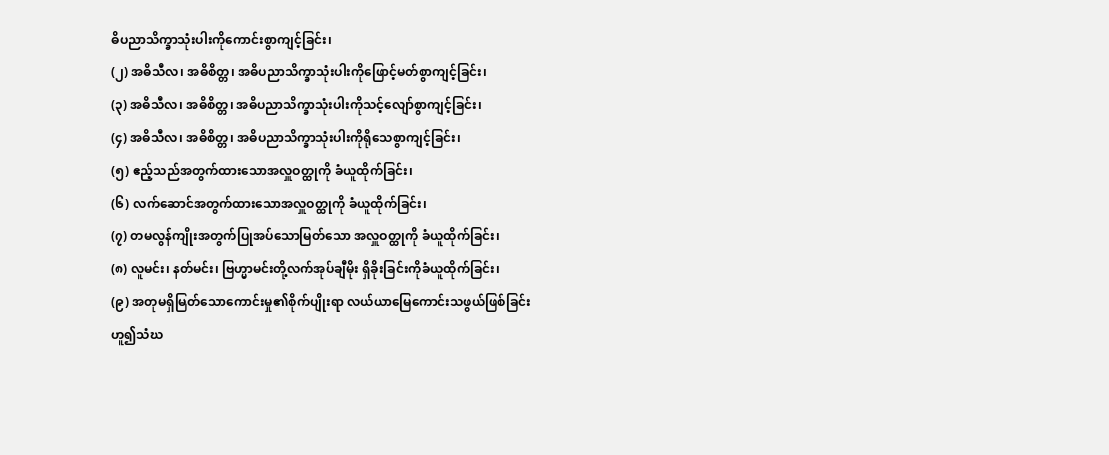ဓိပညာသိက္ခာသုံးပါးကိုကောင်းစွာကျင့်ခြင်း၊
(၂) အဓိသီလ၊ အဓိစိတ္တ၊ အဓိပညာသိက္ခာသုံးပါးကိုဖြောင့်မတ်စွာကျင့်ခြင်း၊
(၃) အဓိသီလ၊ အဓိစိတ္တ၊ အဓိပညာသိက္ခာသုံးပါးကိုသင့်လျော်စွာကျင့်ခြင်း၊
(၄) အဓိသီလ၊ အဓိစိတ္တ၊ အဓိပညာသိက္ခာသုံးပါးကိုရိုသေစွာကျင့်ခြင်း၊
(၅) ဧည့်သည်အတွက်ထားသောအလှူဝတ္ထုကို ခံယူထိုက်ခြင်း၊
(၆) လက်ဆောင်အတွက်ထားသောအလှူဝတ္ထုကို ခံယူထိုက်ခြင်း၊
(၇) တမလွန်ကျိုးအတွက်ပြုအပ်သောမြတ်သော အလှူဝတ္ထုကို ခံယူထိုက်ခြင်း၊
(၈) လူမင်း၊ နတ်မင်း၊ ဗြဟ္မာမင်းတို့လက်အုပ်ချီမိုး ရှိခိုးခြင်းကိုခံယူထိုက်ခြင်း၊
(၉) အတုမရှိမြတ်သောကောင်းမှု၏စိုက်ပျိုးရာ လယ်ယာမြေကောင်းသဖွယ်ဖြစ်ခြင်း
ဟူ၍သံဃ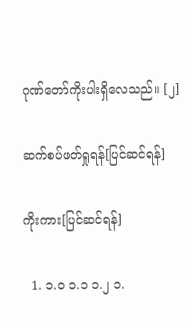ဂုဏ်တော်ကိုးပါးရှိလေသည်။ [၂]

ဆက်စပ်ဖတ်ရှုရန်[ပြင်ဆင်ရန်]

ကိုးကား[ပြင်ဆင်ရန်]

  1. ၁.၀ ၁.၁ ၁.၂ ၁.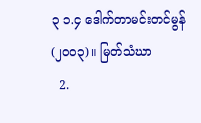၃ ၁.၄ ဒေါက်တာမင်းတင်မွန် (၂၀၀၃)။ မြတ်သံဃာ
  2.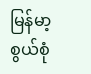မြန်မာ့စွယ်စုံ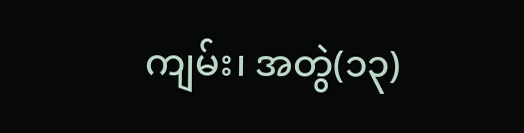ကျမ်း၊ အတွဲ(၁၃)